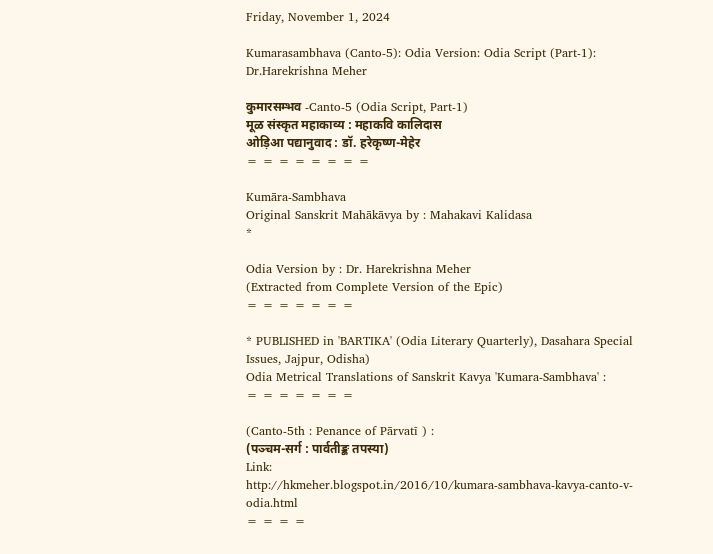Friday, November 1, 2024

Kumarasambhava (Canto-5): Odia Version: Odia Script (Part-1): Dr.Harekrishna Meher

कुमारसम्भव -Canto-5 (Odia Script, Part-1)
मूळ संस्कृत महाकाव्य : महाकवि कालिदास
ओड़िआ पद्यानुवाद : डॉ. हरेकृष्ण-मेहेर
= = = = = = = =

Kumāra-Sambhava
Original Sanskrit Mahākāvya by : Mahakavi Kalidasa
*

Odia Version by : Dr. Harekrishna Meher
(Extracted from Complete Version of the Epic)
= = = = = = =

* PUBLISHED in 'BARTIKA' (Odia Literary Quarterly), Dasahara Special Issues, Jajpur, Odisha)
Odia Metrical Translations of Sanskrit Kavya 'Kumara-Sambhava' :
= = = = = = =

(Canto-5th : Penance of Pārvatī ) :
(पञ्चम-सर्ग : पार्वतीङ्क तपस्या)
Link:
http://hkmeher.blogspot.in/2016/10/kumara-sambhava-kavya-canto-v-odia.html
= = = =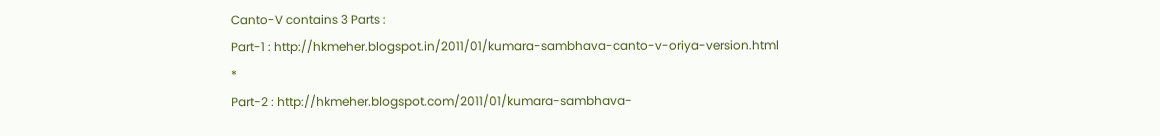Canto-V contains 3 Parts :
Part-1 : http://hkmeher.blogspot.in/2011/01/kumara-sambhava-canto-v-oriya-version.html
*
Part-2 : http://hkmeher.blogspot.com/2011/01/kumara-sambhava-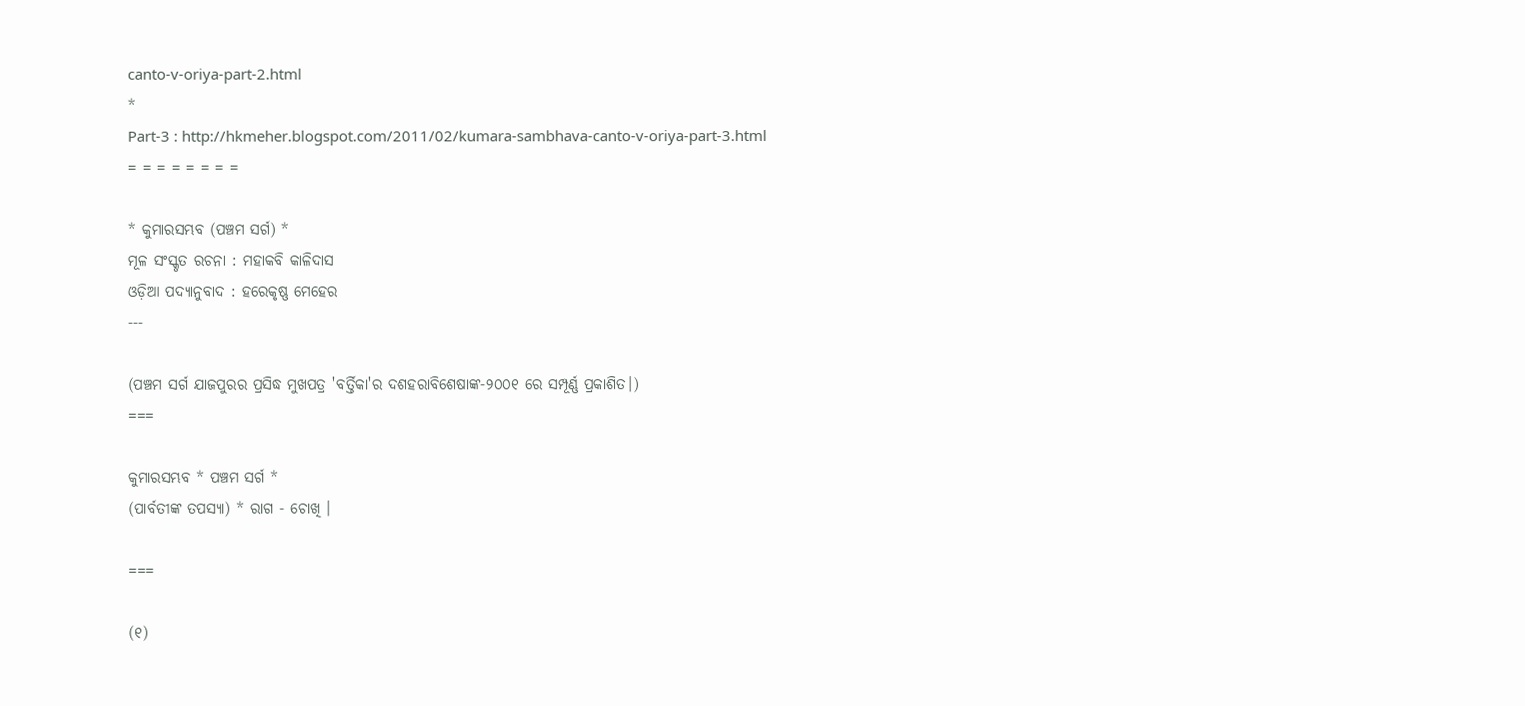canto-v-oriya-part-2.html
*
Part-3 : http://hkmeher.blogspot.com/2011/02/kumara-sambhava-canto-v-oriya-part-3.html
= = = = = = = =

* କୁମାରସମ୍ଭବ (ପଞ୍ଚମ ସର୍ଗ) *
ମୂଳ ସଂସ୍କୃତ ରଚନା : ମହାକବି କାଳିଦାସ
ଓଡ଼ିଆ ପଦ୍ୟାନୁବାଦ : ହରେକୃଷ୍ଣ ମେହେର
---

(ପଞ୍ଚମ ସର୍ଗ ଯାଜପୁରର ପ୍ରସିଦ୍ଧ ମୁଖପତ୍ର 'ବର୍ତ୍ତିକା'ର ଦଶହରାବିଶେଷାଙ୍କ-୨୦୦୧ ରେ ସମ୍ପୂର୍ଣ୍ଣ ପ୍ରକାଶିତ।)
===

କୁମାରସମ୍ଭବ * ପଞ୍ଚମ ସର୍ଗ *
(ପାର୍ବତୀଙ୍କ ତପସ୍ୟା) * ରାଗ - ଚୋଖି ।

===

(୧)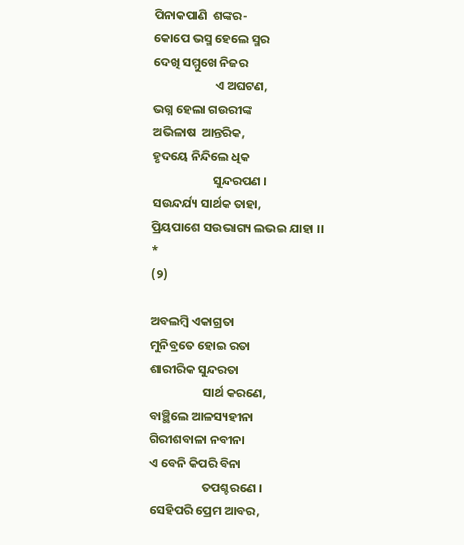ପିନାକପାଣି  ଶଙ୍କର-
କୋପେ ଭସ୍ମ ହେଲେ ସ୍ମର
ଦେଖି ସମ୍ମୁଖେ ନିଜର
                      ଏ ଅଘଟଣ,
ଭଗ୍ନ ହେଲା ଗଉରୀଙ୍କ
ଅଭିଳାଷ  ଆନ୍ତରିକ,
ହୃଦୟେ ନିନ୍ଦିଲେ ଧିକ
                      ସୁନ୍ଦରପଣ ।
ସଉନ୍ଦର୍ଯ୍ୟ ସାର୍ଥକ ତାହା,
ପ୍ରିୟପାଶେ ସଉଭାଗ୍ୟ ଲଭଇ ଯାହା ।।
*
(୨)

ଅବଲମ୍ବି ଏକାଗ୍ରତା
ମୁନିବ୍ରତେ ହୋଇ ରତା
ଶାରୀରିକ ସୁନ୍ଦରତା
                   ସାର୍ଥ କରଣେ,
ବାଞ୍ଛିଲେ ଆଳସ୍ୟହୀନା
ଗିରୀଶବାଳା ନବୀନା
ଏ ବେନି କିପରି ବିନା
                   ତପଶ୍ଚରଣେ ।
ସେହିପରି ପ୍ରେମ ଆବର,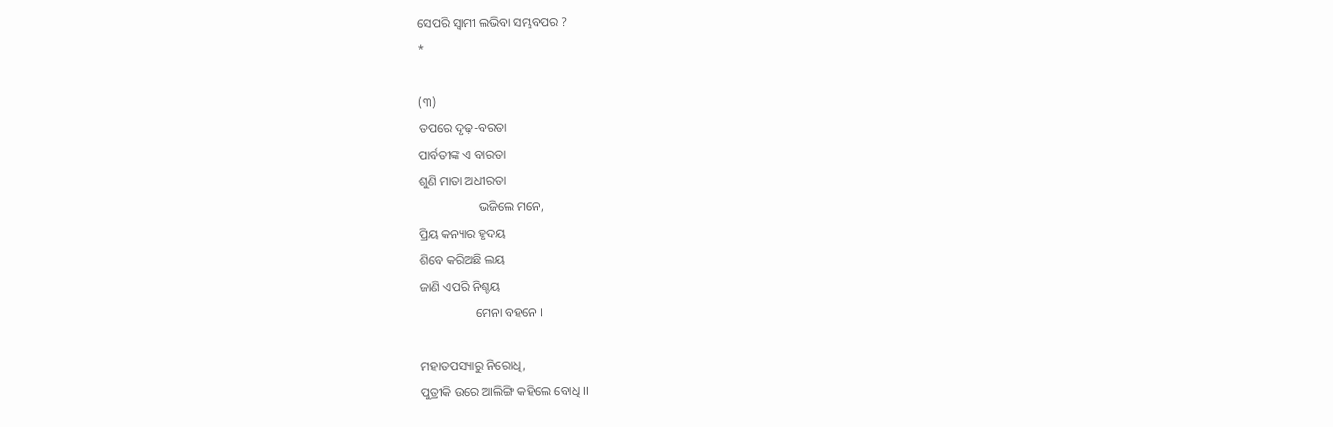ସେପରି ସ୍ବାମୀ ଲଭିବା ସମ୍ଭବପର ?
*

(୩)
ତପରେ ଦୃଢ଼-ବରତା
ପାର୍ବତୀଙ୍କ ଏ ବାରତା
ଶୁଣି ମାତା ଅଧୀରତା
                   ଭଜିଲେ ମନେ,
ପ୍ରିୟ କନ୍ୟାର ହୃଦୟ
ଶିବେ କରିଅଛି ଲୟ
ଜାଣି ଏପରି ନିଶ୍ଚୟ
                  ମେନା ବହନେ ।

ମହାତପସ୍ୟାରୁ ନିରୋଧି,
ପୁତ୍ରୀକି ଉରେ ଆଲିଙ୍ଗି କହିଲେ ବୋଧି ।।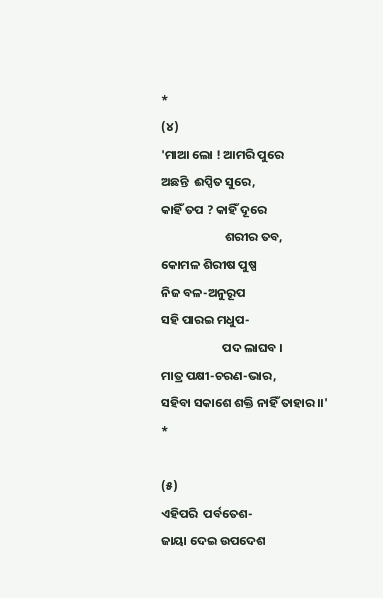*
(୪)
'ମାଆ ଲୋ ! ଆମରି ପୁରେ
ଅଛନ୍ତି  ଈପ୍ସିତ ସୁରେ,
କାହିଁ ତପ ? କାହିଁ ଦୂରେ
                       ଶରୀର ତବ,
କୋମଳ ଶିରୀଷ ପୁଷ୍ପ
ନିଜ ବଳ-ଅନୁରୂପ
ସହି ପାରଇ ମଧୁପ-
                      ପଦ ଲାଘବ ।
ମାତ୍ର ପକ୍ଷୀ-ଚରଣ-ଭାର,
ସହିବା ସକାଶେ ଶକ୍ତି ନାହିଁ ତାହାର ।।'
*

(୫)
ଏହିପରି  ପର୍ବତେଶ-
ଜାୟା ଦେଇ ଉପଦେଶ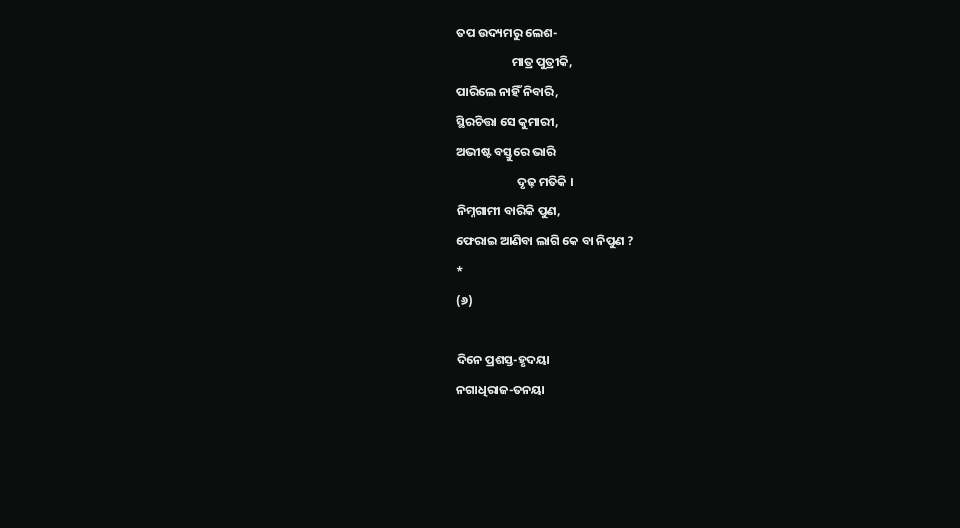ତପ ଉଦ୍ୟମରୁ ଲେଶ-
                    ମାତ୍ର ପୁତ୍ରୀକି,
ପାରିଲେ ନାହିଁ ନିବାରି,
ସ୍ଥିରଚିତ୍ତା ସେ କୁମାରୀ,
ଅଭୀଷ୍ଟ ବସ୍ତୁରେ ଭାରି
                      ଦୃଢ଼ ମତିକି ।
ନିମ୍ନଗାମୀ ବାରିକି ପୁଣ,
ଫେରାଇ ଆଣିବା ଲାଗି କେ ବା ନିପୁଣ ?
*
(୬)

ଦିନେ ପ୍ରଶସ୍ତ-ହୃଦୟା
ନଗାଧିରାଜ-ତନୟା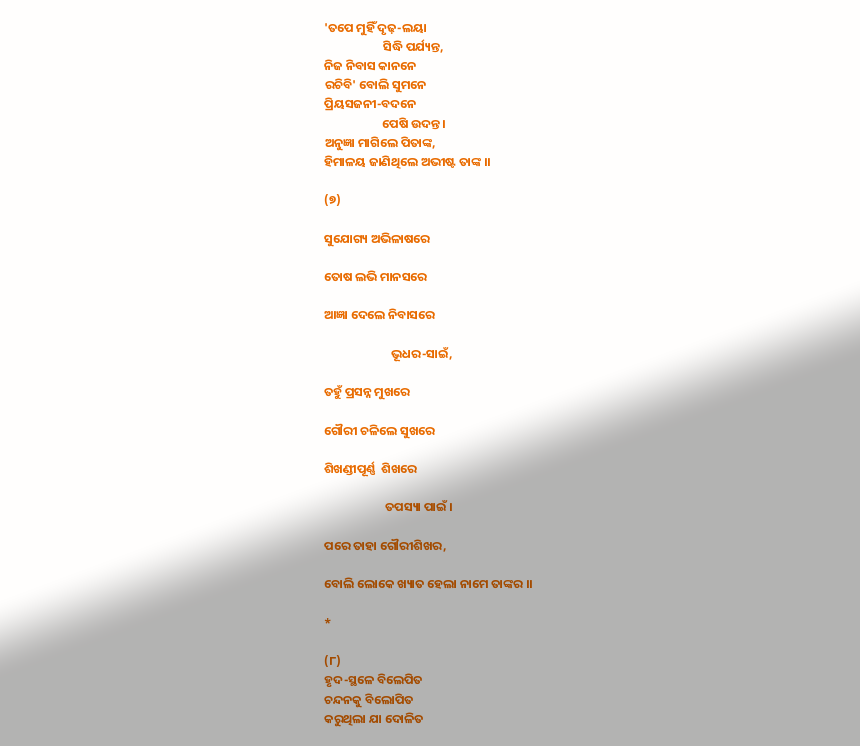'ତପେ ମୁହିଁ ଦୃଢ଼-ଲୟା
                     ସିଦ୍ଧି ପର୍ଯ୍ୟନ୍ତ,
ନିଜ ନିବାସ କାନନେ
ରଚିବି' ବୋଲି ସୁମନେ
ପ୍ରିୟସଜନୀ-ବଦନେ
                     ପେଷି ଉଦନ୍ତ ।
ଅନୁଜ୍ଞା ମାଗିଲେ ପିତାଙ୍କ,
ହିମାଳୟ ଜାଣିଥିଲେ ଅଭୀଷ୍ଟ ତାଙ୍କ ।।

(୭)

ସୁଯୋଗ୍ୟ ଅଭିଳାଷରେ

ତୋଷ ଲଭି ମାନସରେ

ଆଜ୍ଞା ଦେଲେ ନିବାସରେ

                        ଭୂଧର-ସାଇଁ,

ତହୁଁ ପ୍ରସନ୍ନ ମୁଖରେ

ଗୌରୀ ଚଳିଲେ ସୁଖରେ

ଶିଖଣ୍ଡୀପୂର୍ଣ୍ଣ  ଶିଖରେ

                      ତପସ୍ୟା ପାଇଁ ।

ପରେ ତାହା ଗୌରୀଶିଖର,

ବୋଲି ଲୋକେ ଖ୍ୟାତ ହେଲା ନାମେ ତାଙ୍କର ।।

*

(୮)
ହୃଦ-ସ୍ଥଳେ ବିଲେପିତ
ଚନ୍ଦନକୁ ବିଲୋପିତ
କରୁଥିଲା ଯା ଦୋଳିତ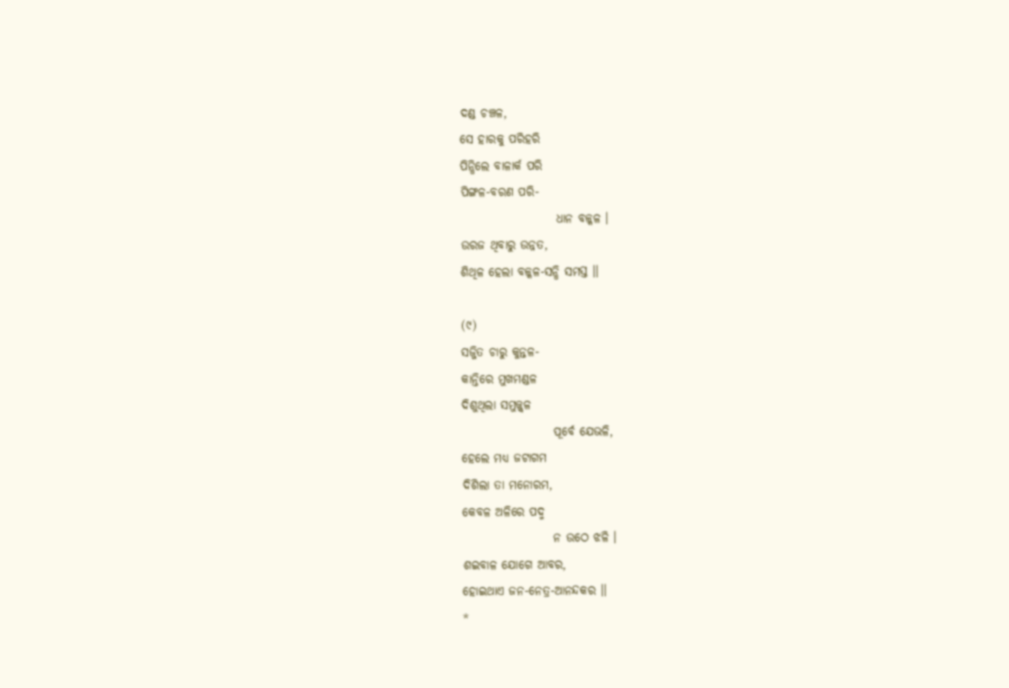ଦଣ୍ଡ ଚଞ୍ଚଳ,
ସେ ହାରକୁ ପରିହରି
ପିନ୍ଧିଲେ ବାଳାର୍କ ପରି
ପିଙ୍ଗଳ-ବରଣ ପରି-
                    ଧାନ ବଳ୍କଳ ।
ଉରଜ ଥିବାରୁ ଉନ୍ନତ,
ଶିଥିଳ ହେଲା ବଳ୍କଳ-ସନ୍ଧି ସମସ୍ତ ।।

(୯)
ସଜ୍ଜିତ ଚାରୁ କୁନ୍ତଳ-
କାନ୍ତିରେ ମୁଖମଣ୍ଡଳ
ଦିଶୁଥିଲା ସମୁଜ୍ଜ୍ବଳ
                   ପୂର୍ବେ ଯେଭଳି,
ହେଲେ ମଧ୍ୟ ଜଟାଗମ
ଦିଶିଲା ତା ମନୋରମ,
କେବଳ ଅଳିରେ ପଦ୍ମ
                   ନ ଉଠେ ଝଳି ।
ଶଇବାଳ ଯୋଗେ ଆବର,
ହୋଇଥାଏ ଜନ-ନେତ୍ର-ଆନନ୍ଦକର ।।
*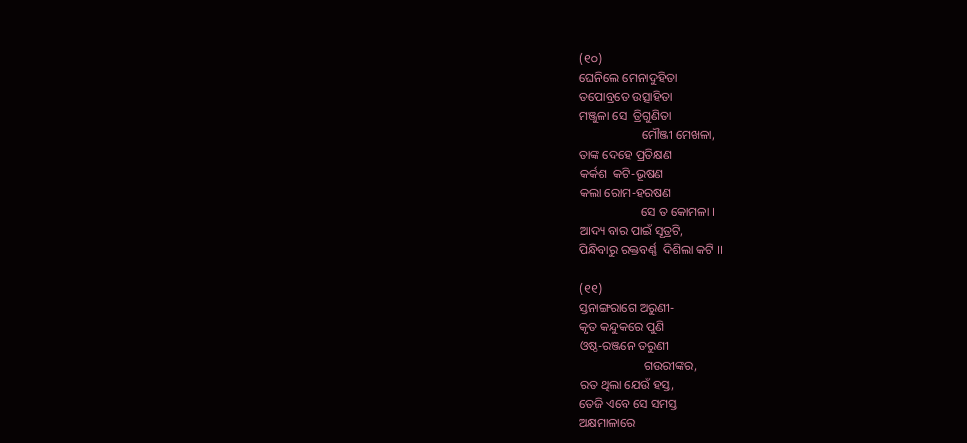(୧୦)
ଘେନିଲେ ମେନାଦୁହିତା
ତପୋବ୍ରତେ ଉତ୍ସାହିତା
ମଞ୍ଜୁଳା ସେ  ତ୍ରିଗୁଣିତା
                    ମୌଞ୍ଜୀ ମେଖଳା,
ତାଙ୍କ ଦେହେ ପ୍ରତିକ୍ଷଣ
କର୍କଶ  କଟି-ଭୂଷଣ
କଲା ରୋମ-ହରଷଣ
                    ସେ ତ କୋମଳା ।
ଆଦ୍ୟ ବାର ପାଇଁ ସୂତ୍ରଟି,
ପିନ୍ଧିବାରୁ ରକ୍ତବର୍ଣ୍ଣ  ଦିଶିଲା କଟି ।।

(୧୧)
ସ୍ତନାଙ୍ଗରାଗେ ଅରୁଣୀ-
କୃତ କନ୍ଦୁକରେ ପୁଣି
ଓଷ୍ଠ-ରଞ୍ଜନେ ତରୁଣୀ
                     ଗଉରୀଙ୍କର,
ରତ ଥିଲା ଯେଉଁ ହସ୍ତ,
ତେଜି ଏବେ ସେ ସମସ୍ତ
ଅକ୍ଷମାଳାରେ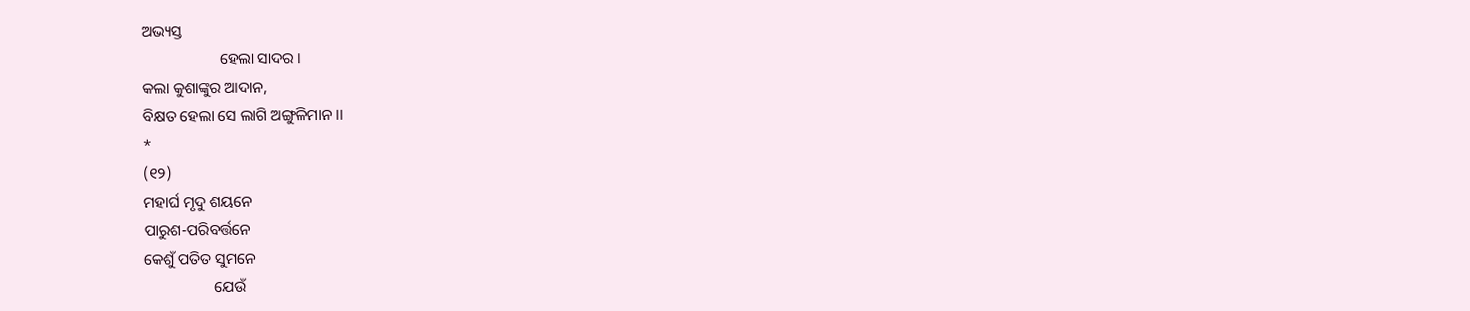ଅଭ୍ୟସ୍ତ
                    ହେଲା ସାଦର ।
କଲା କୁଶାଙ୍କୁର ଆଦାନ,
ବିକ୍ଷତ ହେଲା ସେ ଲାଗି ଅଙ୍ଗୁଳିମାନ ।।
*
(୧୨)
ମହାର୍ଘ ମୃଦୁ ଶୟନେ
ପାରୁଶ-ପରିବର୍ତ୍ତନେ
କେଶୁଁ ପତିତ ସୁମନେ
                  ଯେଉଁ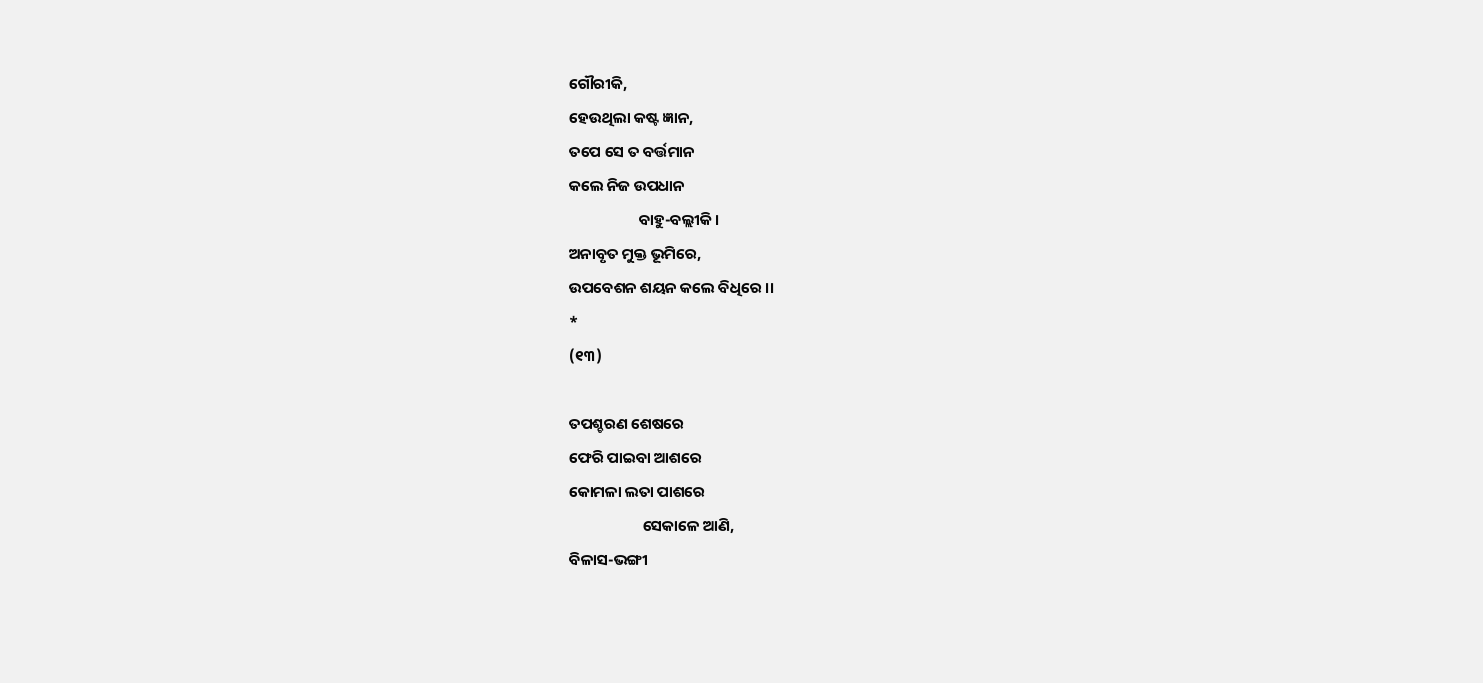ଗୌରୀକି,
ହେଉଥିଲା କଷ୍ଟ ଜ୍ଞାନ,
ତପେ ସେ ତ ବର୍ତ୍ତମାନ
କଲେ ନିଜ ଉପଧାନ
                    ବାହୁ-ବଲ୍ଲୀକି ।
ଅନାବୃତ ମୁକ୍ତ ଭୂମିରେ,
ଉପବେଶନ ଶୟନ କଲେ ବିଧିରେ ।।
*
(୧୩)

ତପଶ୍ଚରଣ ଶେଷରେ
ଫେରି ପାଇବା ଆଶରେ
କୋମଳା ଲତା ପାଶରେ
                     ସେକାଳେ ଆଣି,
ବିଳାସ-ଭଙ୍ଗୀ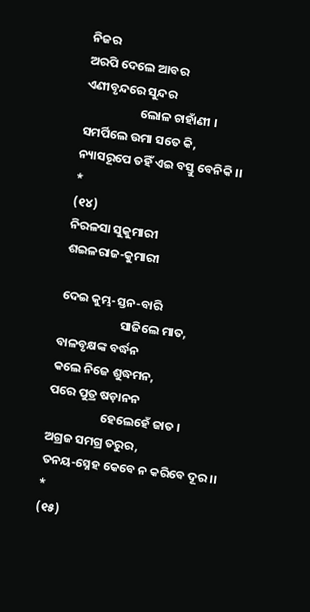ନିଜର
ଅରପି ଦେଲେ ଆବର
ଏଣୀବୃନ୍ଦରେ ସୁନ୍ଦର
                    ଲୋଳ ଚାହାଁଣୀ ।
ସମର୍ପିଲେ ଉମା ସତେ କି,
ନ୍ୟାସରୂପେ ତହିଁ ଏଇ ବସ୍ତୁ ବେନିକି ।।
*
(୧୪)
ନିରଳସା ସୁକୁମାରୀ
ଶଇଳରାଜ-କୁମାରୀ

ଦେଇ କୁମ୍ଭ-ସ୍ତନ-ବାରି
                      ସାଜିଲେ ମାତ,
ବାଳବୃକ୍ଷଙ୍କ ବର୍ଦ୍ଧନ
କଲେ ନିଜେ ଶୁଦ୍ଧମନ,
ପରେ ପୁତ୍ର ଷଡ଼ାନନ
                   ହେଲେହେଁ ଜାତ ।
ଅଗ୍ରଜ ସମଗ୍ର ତରୁର,
ତନୟ-ସ୍ନେହ କେବେ ନ କରିବେ ଦୂର ।।
*
(୧୫)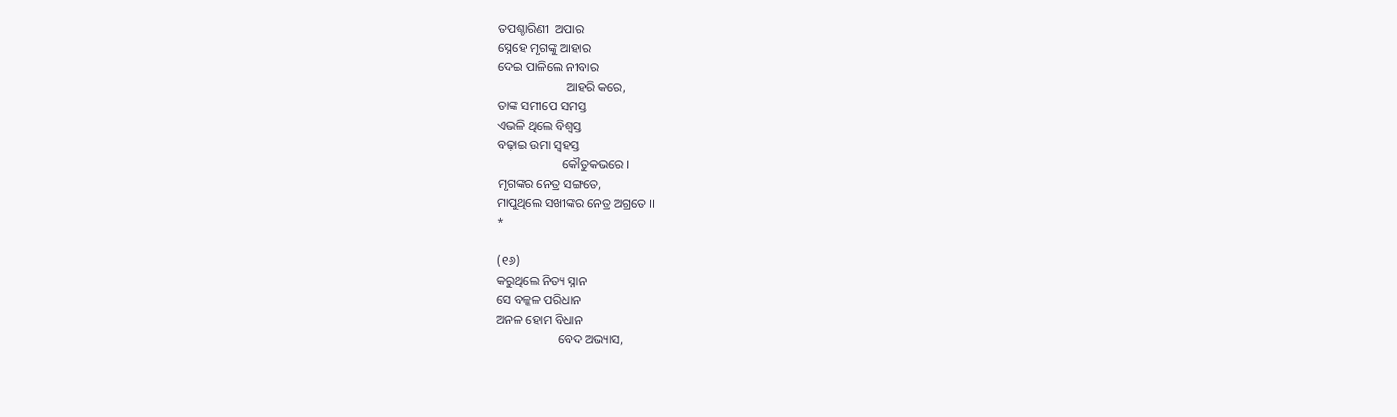ତପଶ୍ଚାରିଣୀ  ଅପାର
ସ୍ନେହେ ମୃଗଙ୍କୁ ଆହାର
ଦେଇ ପାଳିଲେ ନୀବାର
                      ଆହରି କରେ,
ତାଙ୍କ ସମୀପେ ସମସ୍ତ
ଏଭଳି ଥିଲେ ବିଶ୍ବସ୍ତ
ବଢ଼ାଇ ଉମା ସ୍ବହସ୍ତ
                     କୌତୁକଭରେ ।
ମୃଗଙ୍କର ନେତ୍ର ସଙ୍ଗତେ,
ମାପୁଥିଲେ ସଖୀଙ୍କର ନେତ୍ର ଅଗ୍ରତେ ।।
*

(୧୬)
କରୁଥିଲେ ନିତ୍ୟ ସ୍ନାନ
ସେ ବଳ୍କଳ ପରିଧାନ
ଅନଳ ହୋମ ବିଧାନ
                    ବେଦ ଅଭ୍ୟାସ,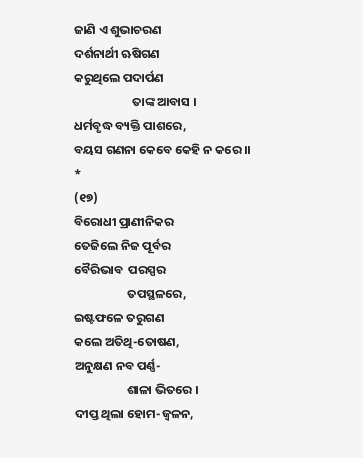ଜାଣି ଏ ଶୁଭାଚରଣ
ଦର୍ଶନାର୍ଥୀ ଋଷିଗଣ
କରୁଥିଲେ ପଦାର୍ପଣ
                     ତାଙ୍କ ଆବାସ ।
ଧର୍ମବୃଦ୍ଧ ବ୍ୟକ୍ତି ପାଶରେ,
ବୟସ ଗଣନା କେବେ କେହି ନ କରେ ।।
*
(୧୭)
ବିରୋଧୀ ପ୍ରାଣୀନିକର
ତେଜିଲେ ନିଜ ପୂର୍ବର
ବୈରିଭାବ  ପରସ୍ପର
                   ତପସ୍ଥଳରେ,
ଇଷ୍ଟଫଳେ ତରୁଗଣ
କଲେ ଅତିଥି-ତୋଷଣ,
ଅନୁକ୍ଷଣ ନବ ପର୍ଣ୍ଣ-
                   ଶାଳା ଭିତରେ ।
ଦୀପ୍ତ ଥିଲା ହୋମ-ଜ୍ବଳନ,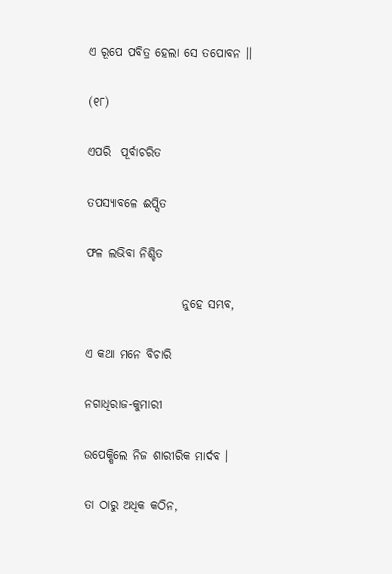ଏ ରୂପେ ପବିତ୍ର ହେଲା ସେ ତପୋବନ ।।

(୧୮)

ଏପରି  ପୂର୍ବାଚରିତ

ତପସ୍ୟାବଳେ ଈପ୍ସିତ

ଫଳ ଲଭିବା ନିଶ୍ଚିତ

                    ନୁହେ ସମ୍ଭବ,

ଏ କଥା ମନେ ବିଚାରି

ନଗାଧିରାଜ-କୁମାରୀ

ଉପେକ୍ଷିଲେ ନିଜ ଶାରୀରିକ ମାର୍ଦବ ।

ତା ଠାରୁ ଅଧିକ କଠିନ,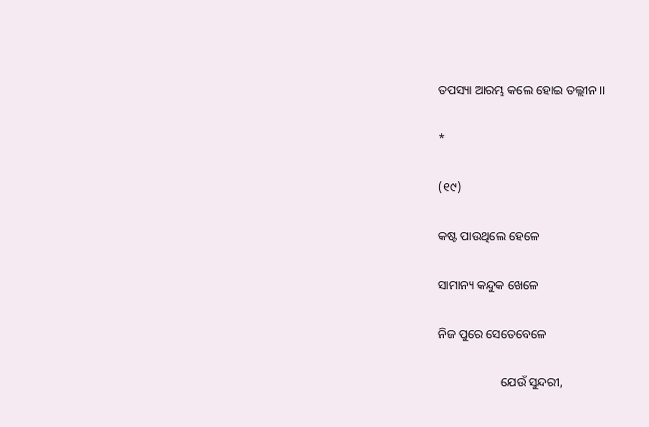ତପସ୍ୟା ଆରମ୍ଭ କଲେ ହୋଇ ତଲ୍ଲୀନ ।।

*

(୧୯)

କଷ୍ଟ ପାଉଥିଲେ ହେଳେ

ସାମାନ୍ୟ କନ୍ଦୁକ ଖେଳେ

ନିଜ ପୁରେ ସେତେବେଳେ

                    ଯେଉଁ ସୁନ୍ଦରୀ,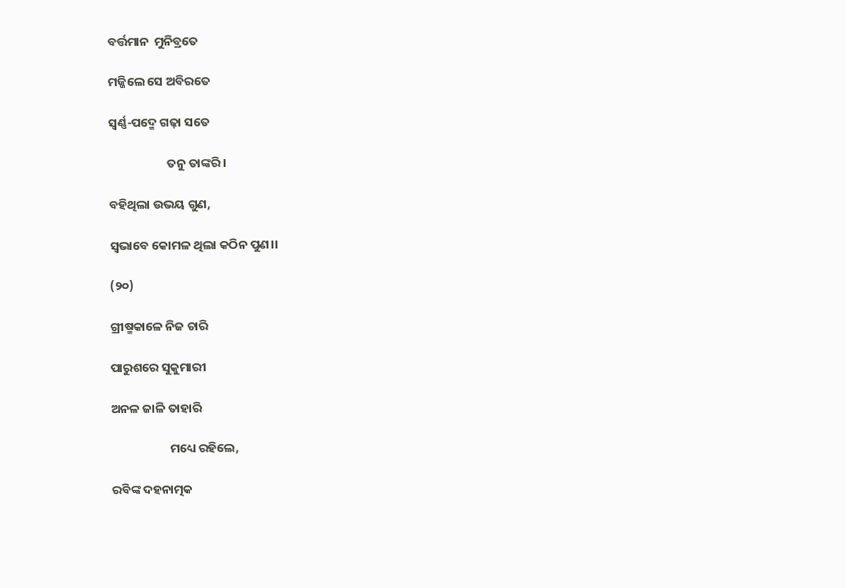ବର୍ତ୍ତମାନ  ମୁନିବ୍ରତେ

ମଜ୍ଜିଲେ ସେ ଅବିରତେ

ସ୍ଵର୍ଣ୍ଣ-ପଦ୍ମେ ଗଢ଼ା ସତେ

                     ତନୁ ତାଙ୍କରି ।

ବହିଥିଲା ଉଭୟ ଗୁଣ,

ସ୍ୱଭାବେ କୋମଳ ଥିଲା କଠିନ ପୁଣ।।

(୨୦)

ଗ୍ରୀଷ୍ମକାଳେ ନିଜ ଚାରି

ପାରୁଶରେ ସୁକୁମାରୀ

ଅନଳ ଜାଳି ତାହାରି

                     ମଧ୍ୟେ ରହିଲେ,

ରବିଙ୍କ ଦହନାତ୍ମକ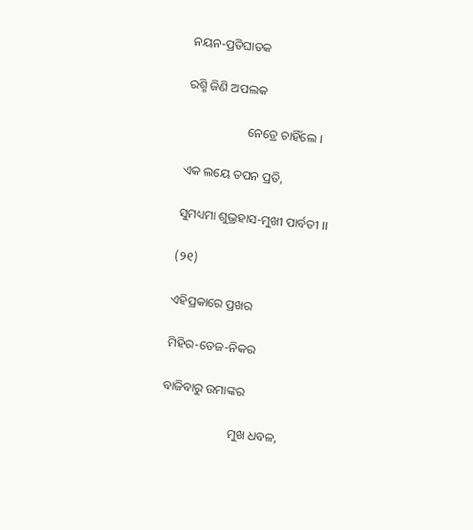ନୟନ-ପ୍ରତିଘାତକ

ରଶ୍ମି ଜିଣି ଅପଲକ

                    ନେତ୍ରେ ଚାହିଁଲେ ।

ଏକ ଲୟେ ତପନ ପ୍ରତି,

ସୁମଧ୍ୟମା ଶୁଭ୍ରହାସ-ମୁଖୀ ପାର୍ବତୀ ।।

(୨୧)

ଏହିପ୍ରକାରେ ପ୍ରଖର

ମିହିର-ତେଜ-ନିକର

ବାଜିବାରୁ ଉମାଙ୍କର

                      ମୁଖ ଧବଳ,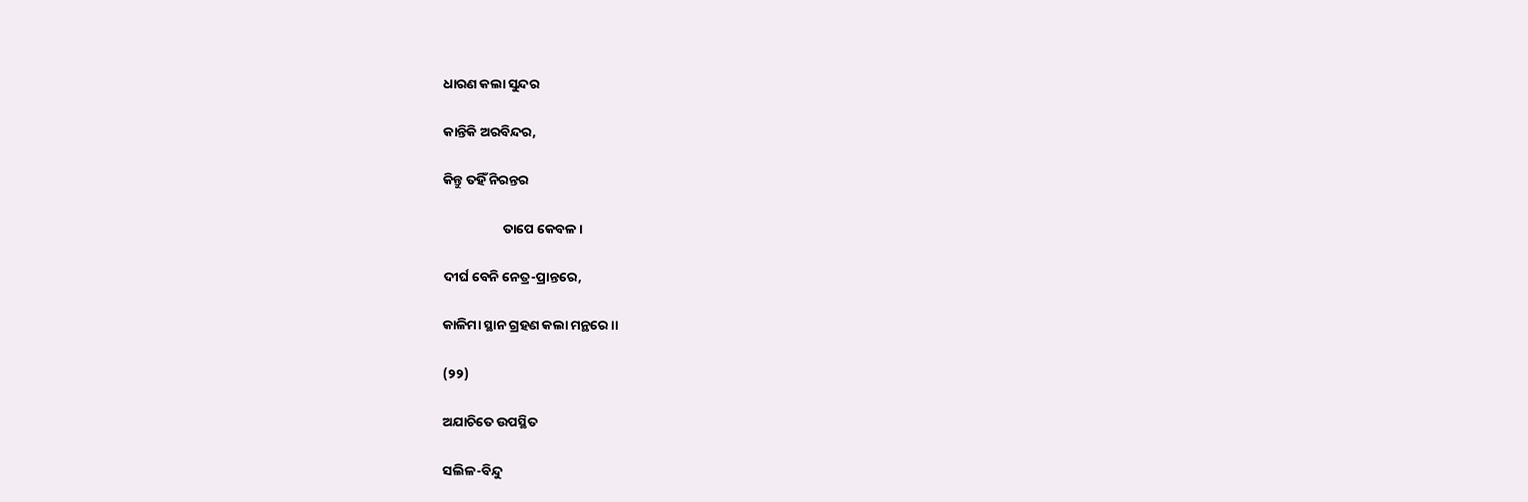ଧାରଣ କଲା ସୁନ୍ଦର

କାନ୍ତିକି ଅରବିନ୍ଦର,

କିନ୍ତୁ ତହିଁ ନିରନ୍ତର

                    ତାପେ କେବଳ ।

ଦୀର୍ଘ ବେନି ନେତ୍ର-ପ୍ରାନ୍ତରେ,

କାଳିମା ସ୍ଥାନ ଗ୍ରହଣ କଲା ମନ୍ଥରେ ।।

(୨୨)

ଅଯାଚିତେ ଉପସ୍ଥିତ

ସଲିଳ-ବିନ୍ଦୁ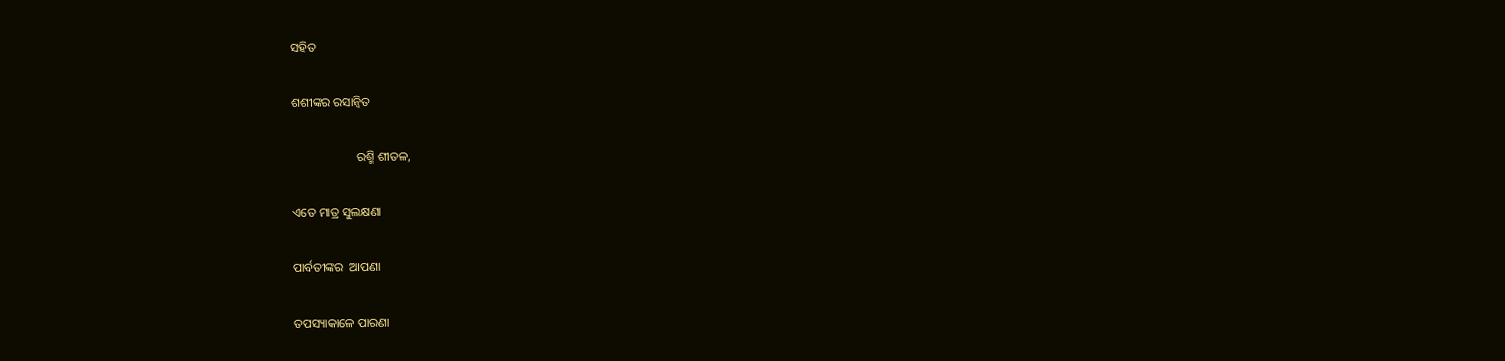ସହିତ

ଶଶୀଙ୍କର ରସାନ୍ବିତ

                     ରଶ୍ମି ଶୀତଳ,

ଏତେ ମାତ୍ର ସୁଲକ୍ଷଣା

ପାର୍ବତୀଙ୍କର  ଆପଣା

ତପସ୍ୟାକାଳେ ପାରଣା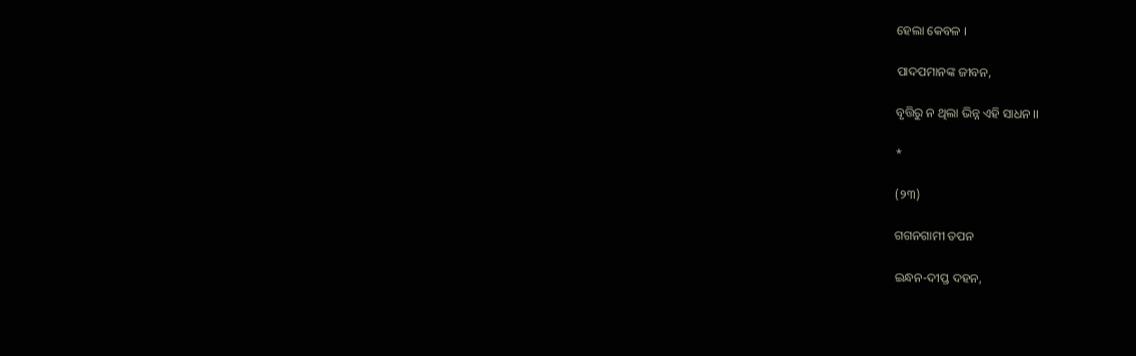ହେଲା କେବଳ ।

ପାଦପମାନଙ୍କ ଜୀବନ,

ବୃତ୍ତିରୁ ନ ଥିଲା ଭିନ୍ନ ଏହି ସାଧନ ।।

*

(୨୩)

ଗଗନଗାମୀ ତପନ

ଇନ୍ଧନ-ଦୀପ୍ତ ଦ‌‌ହନ,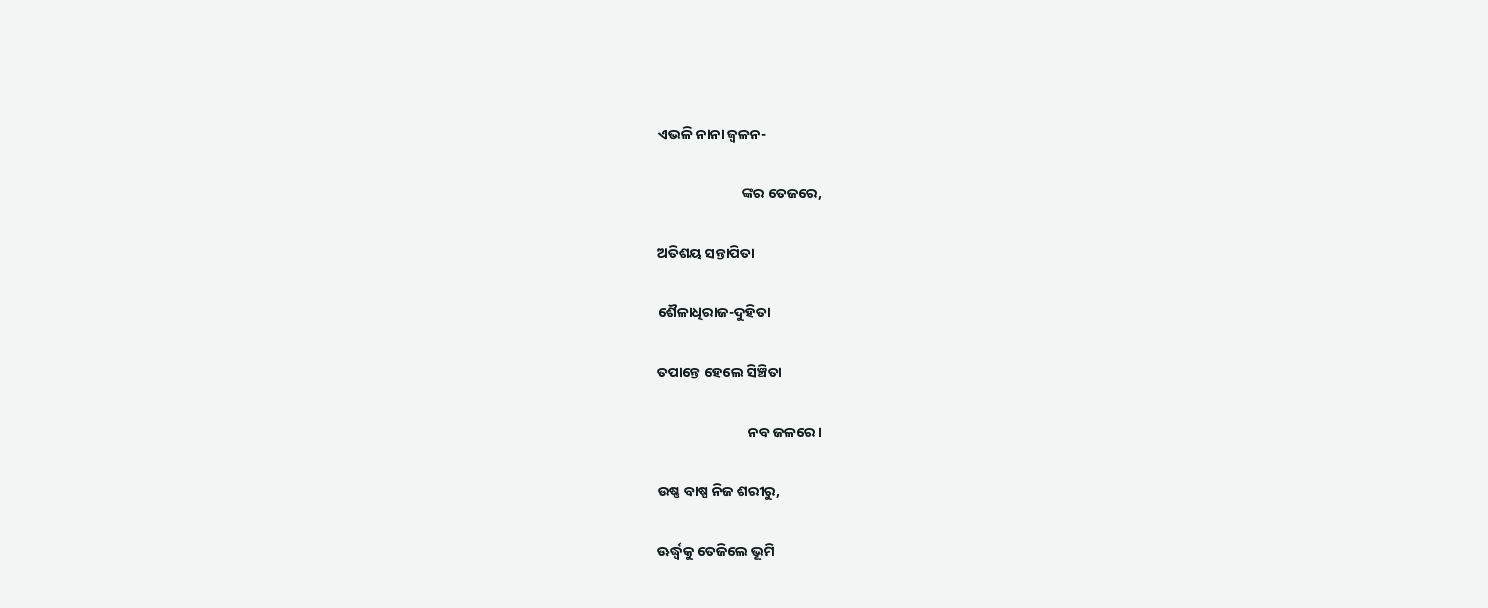ଏଭଳି ନାନା ଜ୍ବଳନ-

                          ଙ୍କର ତେଜରେ,

ଅତିଶୟ ସନ୍ତାପିତା

ଶୈଳାଧିରାଜ-ଦୁହିତା

ତପାନ୍ତେ ହେଲେ ସିଞ୍ଚିତା

                            ନବ ଜଳରେ ।

ଉଷ୍ଣ ବାଷ୍ପ ନିଜ ଶରୀରୁ,

ଊର୍ଦ୍ଧ୍ବକୁ ତେଜିଲେ ଭୂମି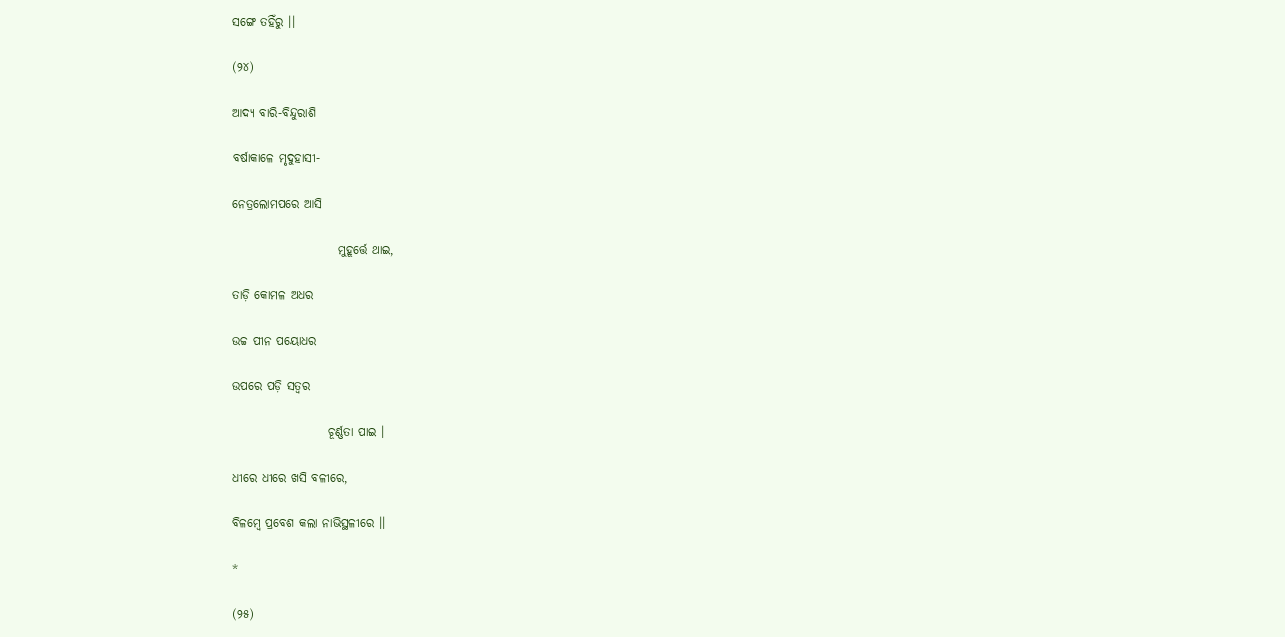ସଙ୍ଗେ ତହିଁରୁ ।।

(୨୪)

ଆଦ୍ୟ ବାରି-ବିନ୍ଦୁରାଶି

ବର୍ଷାକାଳେ ମୃଦୁହାସୀ-

ନେତ୍ରଲୋମପରେ ଆସି

                      ମୁହୂର୍ତ୍ତେ ଥାଇ,

ତାଡ଼ି କୋମଳ ଅଧର

ଉଚ୍ଚ ପୀନ ପୟୋଧର

ଉପରେ ପଡ଼ି ସତ୍ବର

                    ଚୂର୍ଣ୍ଣତା ପାଇ ।

ଧୀରେ ଧୀରେ ଖସି ବଳୀରେ,

ବିଳମ୍ବେ ପ୍ରବେଶ କଲା ନାଭିସ୍ଥଳୀରେ ।।

*

(୨୫)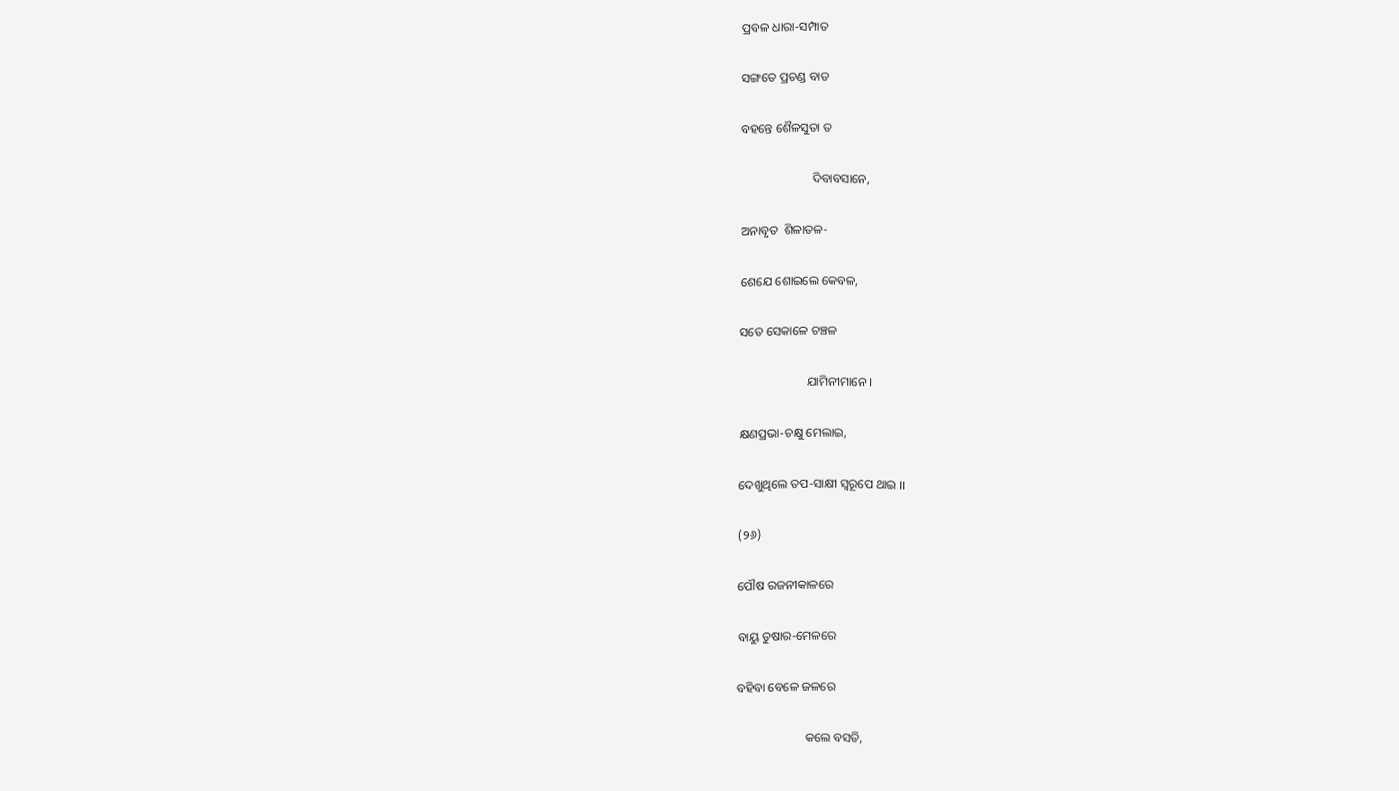ପ୍ରବଳ ଧାରା-ସମ୍ପାତ

ସଙ୍ଗତେ ପ୍ରଚଣ୍ଡ ବାତ

ବ‌ହନ୍ତେ ଶୈଳସୁତା ତ

                       ଦିବାବସାନେ,

ଅନାବୃତ  ଶିଳାତଳ-

ଶେଯେ ଶୋଇଲେ କେବଳ,

ସତେ ସେକାଳେ ଚଞ୍ଚଳ

                      ଯାମିନୀମାନେ ।

କ୍ଷଣପ୍ରଭା-ଚକ୍ଷୁ ମେଲାଇ,

ଦେଖୁଥିଲେ ତପ-ସାକ୍ଷୀ ସ୍ବରୂପେ ଥାଇ ।।

(୨୬)

ପୌଷ ରଜନୀକାଳରେ

ବାୟୁ ତୁଷାର-ମେଳରେ

ବହିବା ବେଳେ ଜଳରେ

                      କଲେ ବସତି,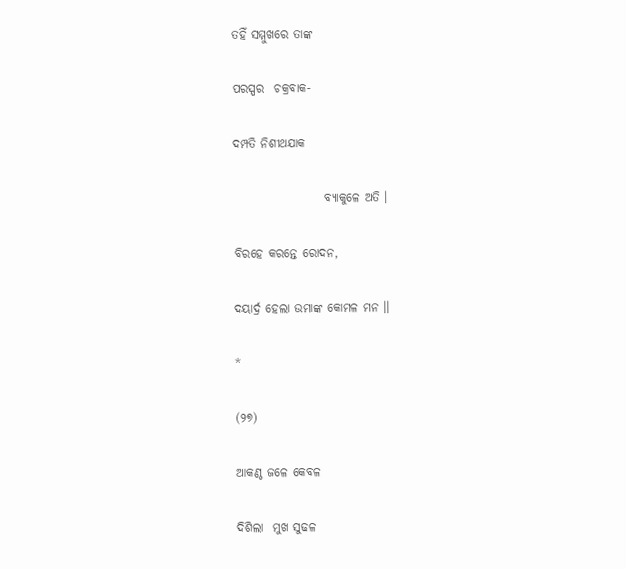ତହିଁ ସମ୍ମୁଖରେ ତାଙ୍କ

ପରସ୍ପର  ଚକ୍ରବାକ-

ଦମ୍ପତି ନିଶୀଥଯାକ

                   ବ୍ୟାକୁଳେ ଅତି ।

ବିରହେ କରନ୍ତେ ରୋଦନ,

ଦୟାର୍ଦ୍ର ହେଲା ଉମାଙ୍କ କୋମଳ ମନ ।।

*

(୨୭)

ଆକଣ୍ଠ ଜଳେ କେବଳ

ଦିଶିଲା  ମୁଖ ସୁଢଳ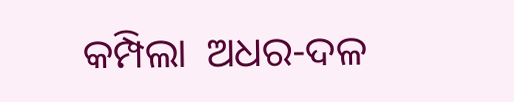କମ୍ପିଲା  ଅଧର-ଦଳ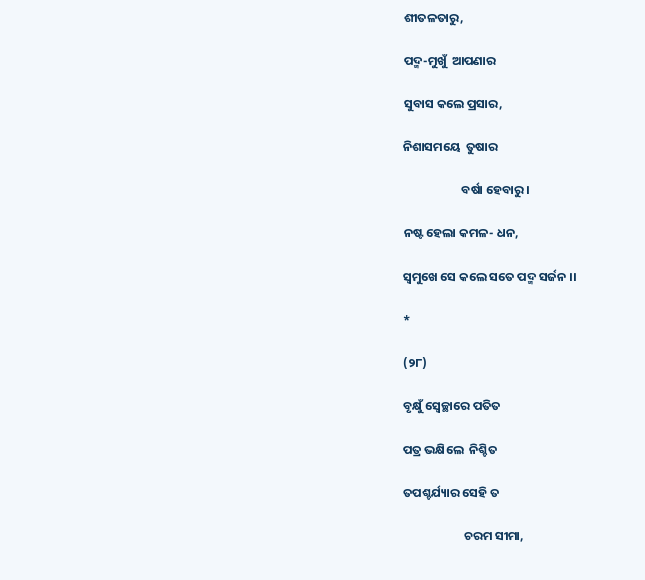ଶୀତଳତାରୁ,

ପଦ୍ମ-ମୁଖୁଁ  ଆପଣାର

ସୁବାସ କଲେ ପ୍ରସାର,

ନିଶାସମୟେ  ତୁଷାର

                     ବର୍ଷା ହେବାରୁ ।

ନଷ୍ଟ ହେଲା କମଳ- ଧନ,

ସ୍ବମୁଖେ ସେ କଲେ ସତେ ପଦ୍ମ ସର୍ଜନ ।।

*

(୨୮)

ବୃକ୍ଷୁଁ ସ୍ବେଚ୍ଛାରେ ପତିତ

ପତ୍ର ଭକ୍ଷିଲେ  ନିଶ୍ଚିତ

ତପଶ୍ଚର୍ଯ୍ୟାର ସେହି ତ

                      ଚରମ ସୀମା,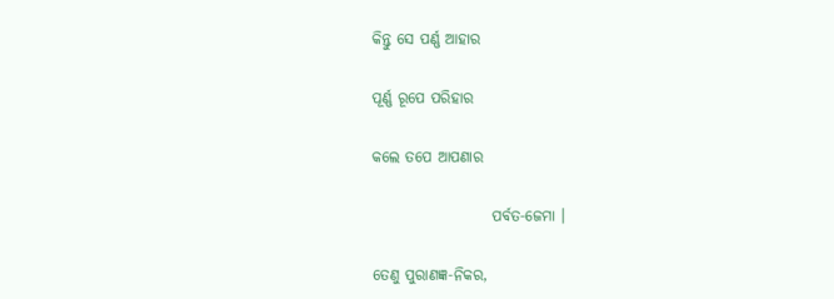କିନ୍ତୁ ସେ ପର୍ଣ୍ଣ ଆହାର

ପୂର୍ଣ୍ଣ ରୂପେ ପରିହାର

କଲେ ତପେ ଆପଣାର

                    ପର୍ବତ-ଜେମା ।

ତେଣୁ ପୁରାଣଜ୍ଞ-ନିକର,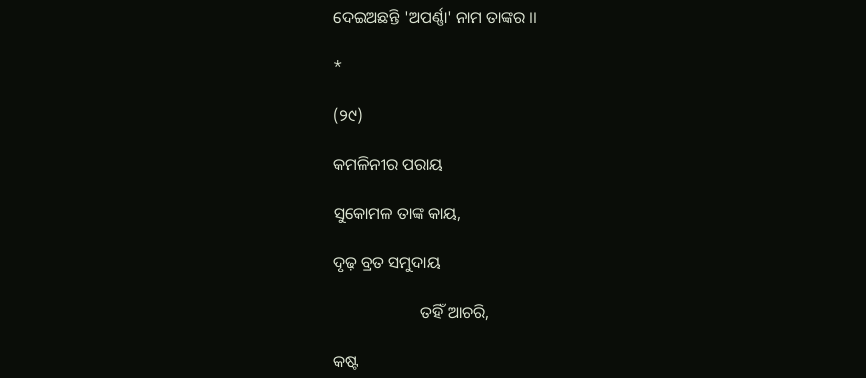ଦେଇଅଛନ୍ତି 'ଅପର୍ଣ୍ଣା' ନାମ ତାଙ୍କର ।।

*

(୨୯)

କମଳିନୀର ପରାୟ

ସୁକୋମଳ ତାଙ୍କ କାୟ,

ଦୃଢ଼ ବ୍ରତ ସମୁଦାୟ

                     ତହିଁ ଆଚରି,

କଷ୍ଟ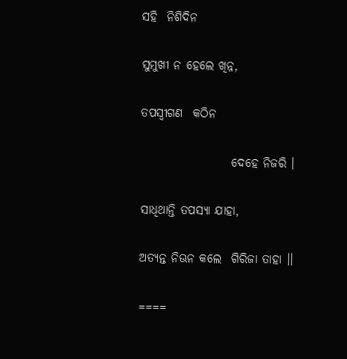ସହି  ନିଶିଦିନ

ସୁମୁଖୀ ନ ହେଲେ ଖିନ୍ନ,

ତପସ୍ବୀଗଣ  କଠିନ

                   ଦେହେ ନିଜରି ।

ସାଧିଥାନ୍ତି ତପସ୍ୟା ଯାହା,

ଅତ୍ୟନ୍ତ ନିଊନ କଲେ  ଗିରିଜା ତାହା ।।

====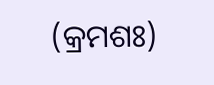(କ୍ରମଶଃ)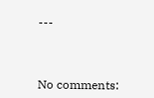---



No comments: